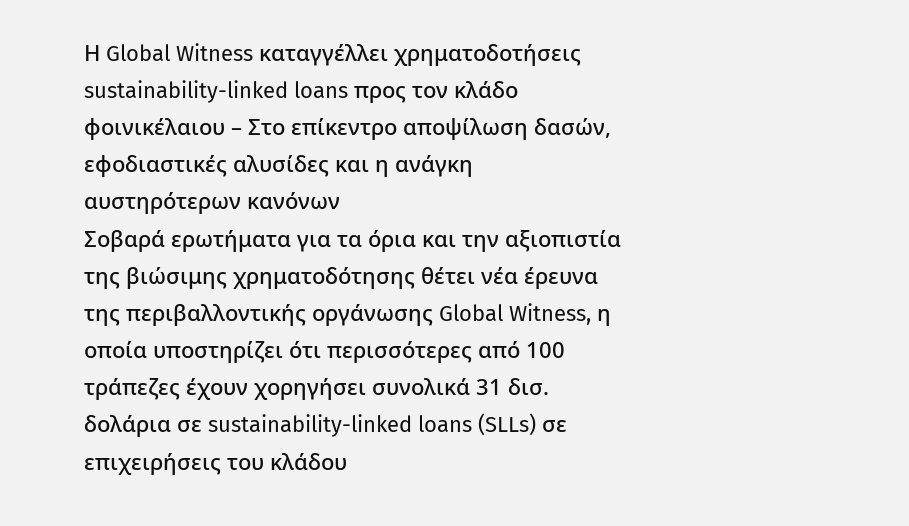Η Global Witness καταγγέλλει χρηματοδοτήσεις sustainability-linked loans προς τον κλάδο φοινικέλαιου – Στο επίκεντρο αποψίλωση δασών, εφοδιαστικές αλυσίδες και η ανάγκη αυστηρότερων κανόνων
Σοβαρά ερωτήματα για τα όρια και την αξιοπιστία της βιώσιμης χρηματοδότησης θέτει νέα έρευνα της περιβαλλοντικής οργάνωσης Global Witness, η οποία υποστηρίζει ότι περισσότερες από 100 τράπεζες έχουν χορηγήσει συνολικά 31 δισ. δολάρια σε sustainability-linked loans (SLLs) σε επιχειρήσεις του κλάδου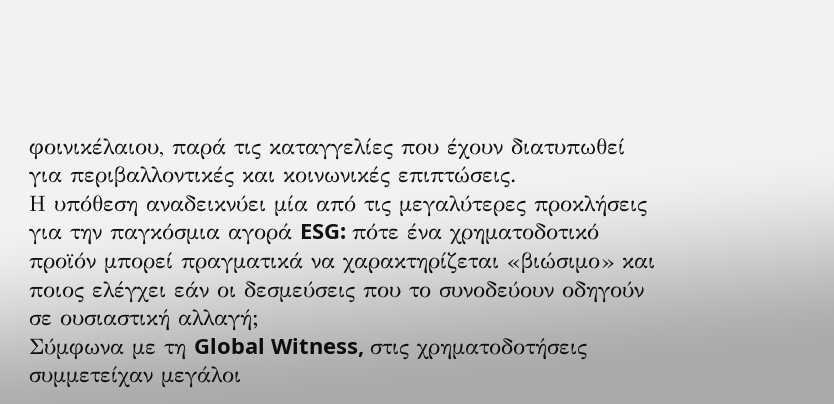φοινικέλαιου, παρά τις καταγγελίες που έχουν διατυπωθεί για περιβαλλοντικές και κοινωνικές επιπτώσεις.
Η υπόθεση αναδεικνύει μία από τις μεγαλύτερες προκλήσεις για την παγκόσμια αγορά ESG: πότε ένα χρηματοδοτικό προϊόν μπορεί πραγματικά να χαρακτηρίζεται «βιώσιμο» και ποιος ελέγχει εάν οι δεσμεύσεις που το συνοδεύουν οδηγούν σε ουσιαστική αλλαγή;
Σύμφωνα με τη Global Witness, στις χρηματοδοτήσεις συμμετείχαν μεγάλοι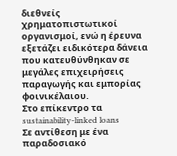διεθνείς χρηματοπιστωτικοί οργανισμοί, ενώ η έρευνα εξετάζει ειδικότερα δάνεια που κατευθύνθηκαν σε μεγάλες επιχειρήσεις παραγωγής και εμπορίας φοινικέλαιου.
Στο επίκεντρο τα sustainability-linked loans
Σε αντίθεση με ένα παραδοσιακό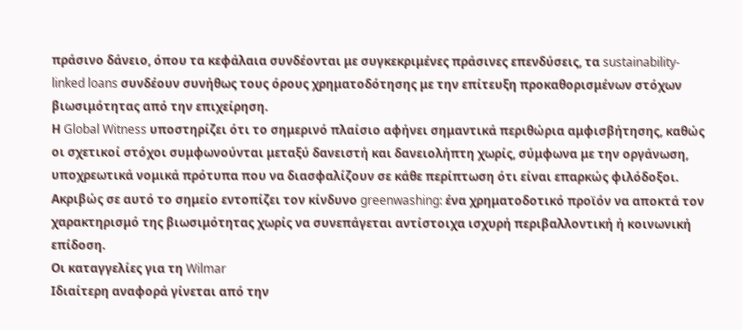πράσινο δάνειο, όπου τα κεφάλαια συνδέονται με συγκεκριμένες πράσινες επενδύσεις, τα sustainability-linked loans συνδέουν συνήθως τους όρους χρηματοδότησης με την επίτευξη προκαθορισμένων στόχων βιωσιμότητας από την επιχείρηση.
Η Global Witness υποστηρίζει ότι το σημερινό πλαίσιο αφήνει σημαντικά περιθώρια αμφισβήτησης, καθώς οι σχετικοί στόχοι συμφωνούνται μεταξύ δανειστή και δανειολήπτη χωρίς, σύμφωνα με την οργάνωση, υποχρεωτικά νομικά πρότυπα που να διασφαλίζουν σε κάθε περίπτωση ότι είναι επαρκώς φιλόδοξοι.
Ακριβώς σε αυτό το σημείο εντοπίζει τον κίνδυνο greenwashing: ένα χρηματοδοτικό προϊόν να αποκτά τον χαρακτηρισμό της βιωσιμότητας χωρίς να συνεπάγεται αντίστοιχα ισχυρή περιβαλλοντική ή κοινωνική επίδοση.
Οι καταγγελίες για τη Wilmar
Ιδιαίτερη αναφορά γίνεται από την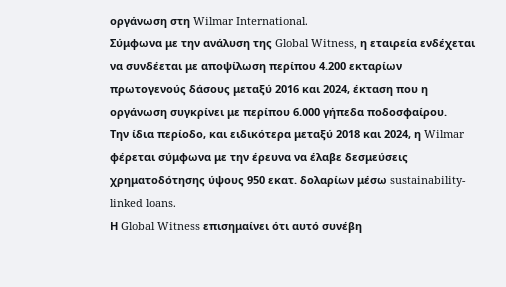οργάνωση στη Wilmar International.
Σύμφωνα με την ανάλυση της Global Witness, η εταιρεία ενδέχεται να συνδέεται με αποψίλωση περίπου 4.200 εκταρίων πρωτογενούς δάσους μεταξύ 2016 και 2024, έκταση που η οργάνωση συγκρίνει με περίπου 6.000 γήπεδα ποδοσφαίρου.
Την ίδια περίοδο, και ειδικότερα μεταξύ 2018 και 2024, η Wilmar φέρεται σύμφωνα με την έρευνα να έλαβε δεσμεύσεις χρηματοδότησης ύψους 950 εκατ. δολαρίων μέσω sustainability-linked loans.
Η Global Witness επισημαίνει ότι αυτό συνέβη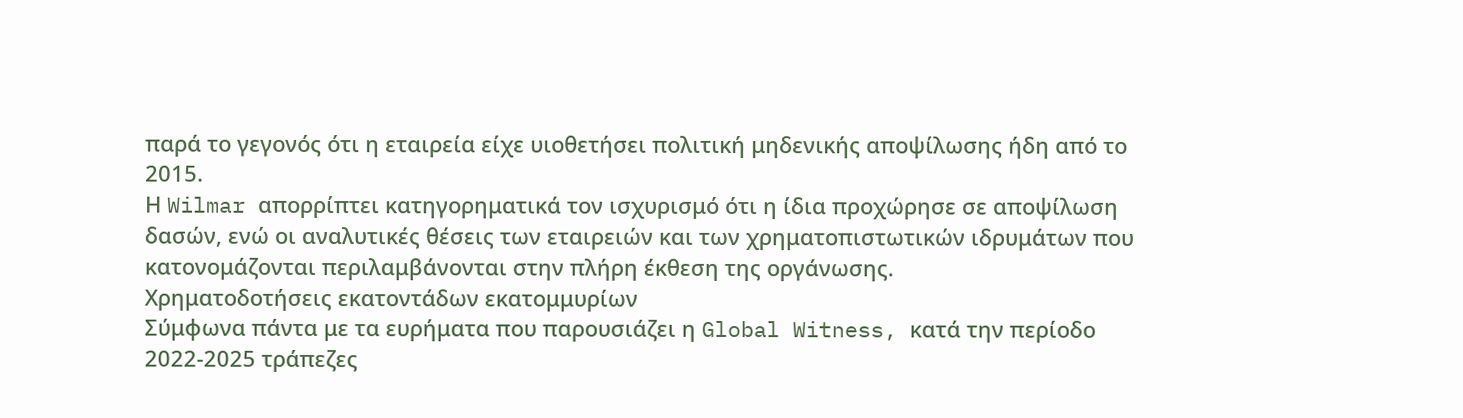παρά το γεγονός ότι η εταιρεία είχε υιοθετήσει πολιτική μηδενικής αποψίλωσης ήδη από το 2015.
Η Wilmar απορρίπτει κατηγορηματικά τον ισχυρισμό ότι η ίδια προχώρησε σε αποψίλωση δασών, ενώ οι αναλυτικές θέσεις των εταιρειών και των χρηματοπιστωτικών ιδρυμάτων που κατονομάζονται περιλαμβάνονται στην πλήρη έκθεση της οργάνωσης.
Χρηματοδοτήσεις εκατοντάδων εκατομμυρίων
Σύμφωνα πάντα με τα ευρήματα που παρουσιάζει η Global Witness, κατά την περίοδο 2022-2025 τράπεζες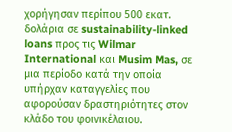χορήγησαν περίπου 500 εκατ. δολάρια σε sustainability-linked loans προς τις Wilmar International και Musim Mas, σε μια περίοδο κατά την οποία υπήρχαν καταγγελίες που αφορούσαν δραστηριότητες στον κλάδο του φοινικέλαιου.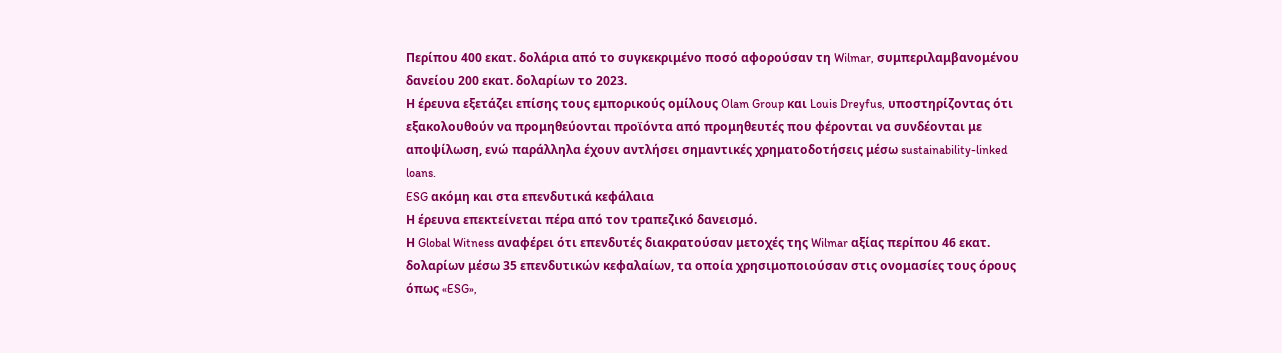Περίπου 400 εκατ. δολάρια από το συγκεκριμένο ποσό αφορούσαν τη Wilmar, συμπεριλαμβανομένου δανείου 200 εκατ. δολαρίων το 2023.
Η έρευνα εξετάζει επίσης τους εμπορικούς ομίλους Olam Group και Louis Dreyfus, υποστηρίζοντας ότι εξακολουθούν να προμηθεύονται προϊόντα από προμηθευτές που φέρονται να συνδέονται με αποψίλωση, ενώ παράλληλα έχουν αντλήσει σημαντικές χρηματοδοτήσεις μέσω sustainability-linked loans.
ESG ακόμη και στα επενδυτικά κεφάλαια
Η έρευνα επεκτείνεται πέρα από τον τραπεζικό δανεισμό.
Η Global Witness αναφέρει ότι επενδυτές διακρατούσαν μετοχές της Wilmar αξίας περίπου 46 εκατ. δολαρίων μέσω 35 επενδυτικών κεφαλαίων, τα οποία χρησιμοποιούσαν στις ονομασίες τους όρους όπως «ESG»,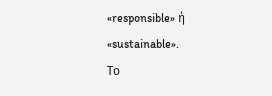«responsible» ή «sustainable».
Το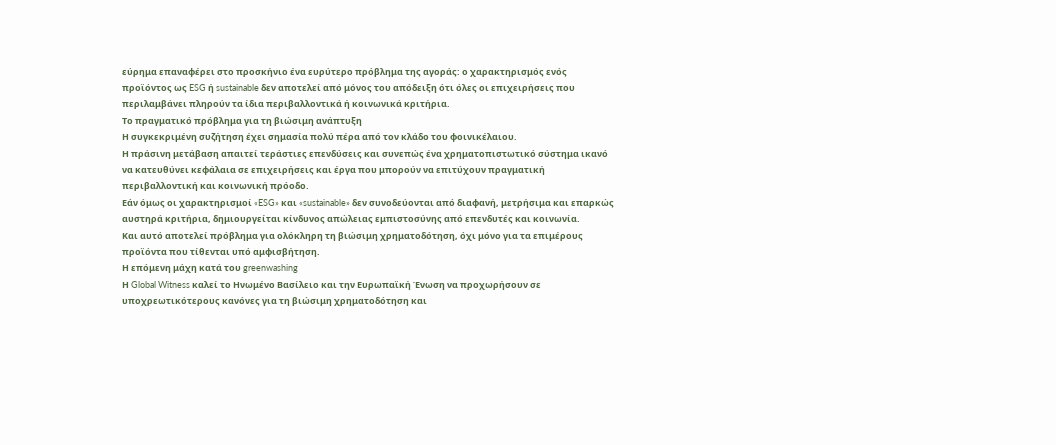εύρημα επαναφέρει στο προσκήνιο ένα ευρύτερο πρόβλημα της αγοράς: ο χαρακτηρισμός ενός προϊόντος ως ESG ή sustainable δεν αποτελεί από μόνος του απόδειξη ότι όλες οι επιχειρήσεις που περιλαμβάνει πληρούν τα ίδια περιβαλλοντικά ή κοινωνικά κριτήρια.
Το πραγματικό πρόβλημα για τη βιώσιμη ανάπτυξη
Η συγκεκριμένη συζήτηση έχει σημασία πολύ πέρα από τον κλάδο του φοινικέλαιου.
Η πράσινη μετάβαση απαιτεί τεράστιες επενδύσεις και συνεπώς ένα χρηματοπιστωτικό σύστημα ικανό να κατευθύνει κεφάλαια σε επιχειρήσεις και έργα που μπορούν να επιτύχουν πραγματική περιβαλλοντική και κοινωνική πρόοδο.
Εάν όμως οι χαρακτηρισμοί «ESG» και «sustainable» δεν συνοδεύονται από διαφανή, μετρήσιμα και επαρκώς αυστηρά κριτήρια, δημιουργείται κίνδυνος απώλειας εμπιστοσύνης από επενδυτές και κοινωνία.
Και αυτό αποτελεί πρόβλημα για ολόκληρη τη βιώσιμη χρηματοδότηση, όχι μόνο για τα επιμέρους προϊόντα που τίθενται υπό αμφισβήτηση.
Η επόμενη μάχη κατά του greenwashing
Η Global Witness καλεί το Ηνωμένο Βασίλειο και την Ευρωπαϊκή Ένωση να προχωρήσουν σε υποχρεωτικότερους κανόνες για τη βιώσιμη χρηματοδότηση και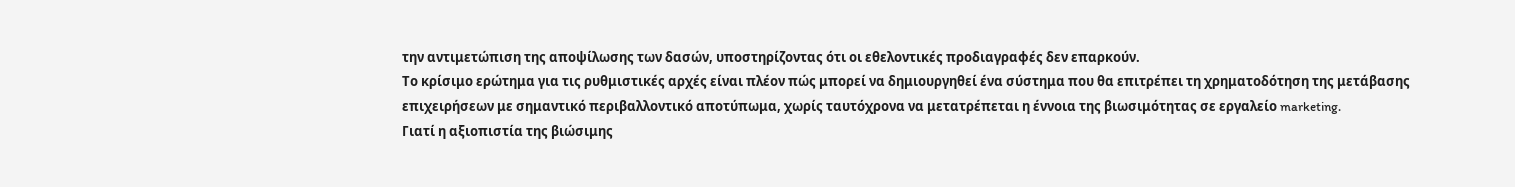την αντιμετώπιση της αποψίλωσης των δασών, υποστηρίζοντας ότι οι εθελοντικές προδιαγραφές δεν επαρκούν.
Το κρίσιμο ερώτημα για τις ρυθμιστικές αρχές είναι πλέον πώς μπορεί να δημιουργηθεί ένα σύστημα που θα επιτρέπει τη χρηματοδότηση της μετάβασης επιχειρήσεων με σημαντικό περιβαλλοντικό αποτύπωμα, χωρίς ταυτόχρονα να μετατρέπεται η έννοια της βιωσιμότητας σε εργαλείο marketing.
Γιατί η αξιοπιστία της βιώσιμης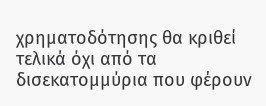χρηματοδότησης θα κριθεί τελικά όχι από τα δισεκατομμύρια που φέρουν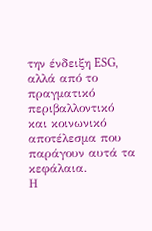την ένδειξη ESG, αλλά από το πραγματικό περιβαλλοντικό και κοινωνικό αποτέλεσμα που παράγουν αυτά τα κεφάλαια.
Η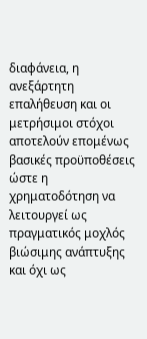διαφάνεια, η ανεξάρτητη επαλήθευση και οι μετρήσιμοι στόχοι αποτελούν επομένως βασικές προϋποθέσεις ώστε η χρηματοδότηση να λειτουργεί ως πραγματικός μοχλός βιώσιμης ανάπτυξης και όχι ως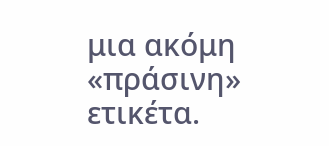μια ακόμη «πράσινη» ετικέτα.